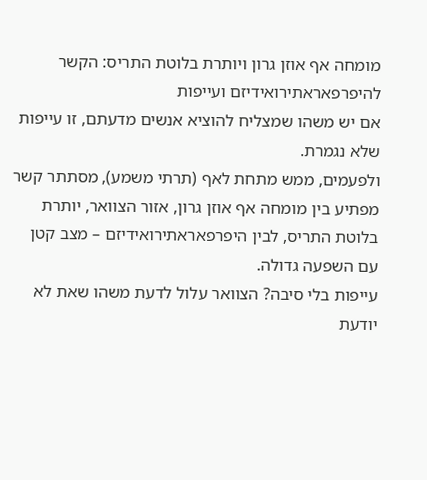מומחה אף אוזן גרון ויותרת בלוטת התריס: הקשר להיפרפאראתירואידיזם ועייפות
אם יש משהו שמצליח להוציא אנשים מדעתם, זו עייפות שלא נגמרת.
ולפעמים, ממש מתחת לאף (תרתי משמע), מסתתר קשר מפתיע בין מומחה אף אוזן גרון, אזור הצוואר, יותרת בלוטת התריס, לבין היפרפאראתירואידיזם – מצב קטן עם השפעה גדולה.
עייפות בלי סיבה? הצוואר עלול לדעת משהו שאת לא יודעת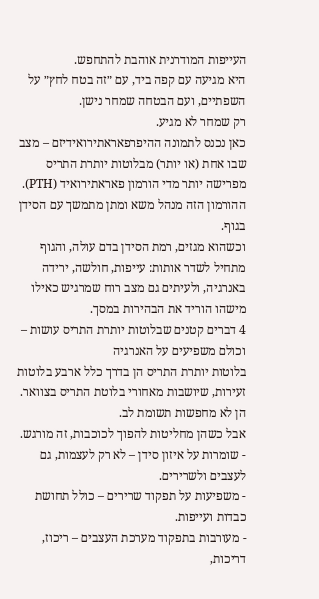העייפות המודרנית אוהבת להתחפש.
היא מגיעה עם קפה ביד, עם ״זה בטח לחץ״ על השפתיים, ועם הבטחה שמחר נישן.
רק שמחר לא מגיע.
כאן נכנס לתמונה ההיפרפאראתירואידיזם – מצב שבו אחת (או יותר) מבלוטות יותרת התריס מפרישה יותר מדי הורמון פאראתירואיד (PTH).
ההורמון הזה מנהל משא ומתן מתמשך עם הסידן בגוף.
וכשהוא מגזים, רמת הסידן בדם עולה, והגוף מתחיל לשדר אותות: עייפות, חולשה, ירידה באנרגיה, ולעיתים גם מצב רוח שמרגיש כאילו מישהו הוריד את הבהירות במסך.
4 דברים קטנים שבלוטות יותרת התריס עושות – וכולם משפיעים על האנרגיה
בלוטות יותרת התריס הן בדרך כלל ארבע בלוטות זעירות, שיושבות מאחורי בלוטת התריס בצוואר.
הן לא מחפשות תשומת לב.
אבל כשהן מחליטות להפוך לכוכבות, זה מורגש.
- שומרות על איזון סידן – לא רק לעצמות, גם לעצבים ולשרירים.
- משפיעות על תפקוד שרירים – כולל תחושת כבדות ועייפות.
- מעורבות בתפקוד מערכת העצבים – ריכוז, דריכות,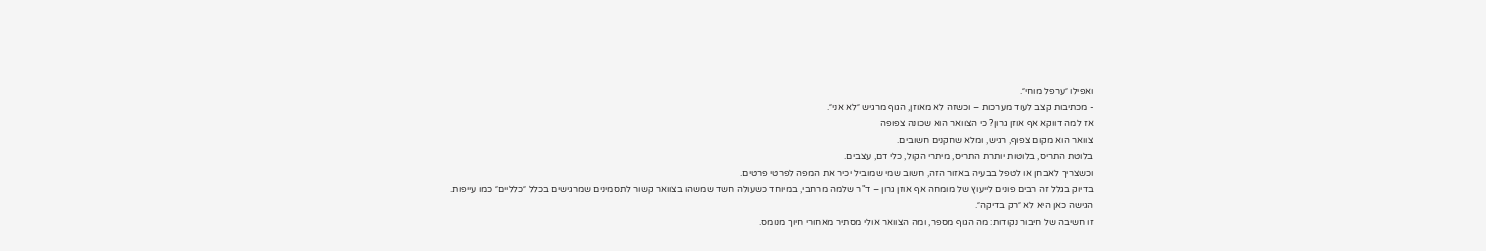ואפילו ״ערפל מוחי״.
- מכתיבות קצב לעוד מערכות – וכשזה לא מאוזן, הגוף מרגיש ״לא אני״.
אז למה דווקא אף אוזן גרון? כי הצוואר הוא שכונה צפופה
צוואר הוא מקום צפוף, רגיש, ומלא שחקנים חשובים.
בלוטת התריס, בלוטות יותרת התריס, מיתרי הקול, כלי דם, עצבים.
וכשצריך לאבחן או לטפל בבעיה באזור הזה, חשוב שמי שמוביל יכיר את המפה לפרטי פרטים.
בדיוק בגלל זה רבים פונים לייעוץ של מומחה אף אוזן גרון – ד"ר שלמה מרחבי, במיוחד כשעולה חשד שמשהו בצוואר קשור לתסמינים שמרגישים בכלל ״כלליים״ כמו עייפות.
הגישה כאן היא לא ״רק בדיקה״.
זו חשיבה של חיבור נקודות: מה הגוף מספר, ומה הצוואר אולי מסתיר מאחורי חיוך מנומס.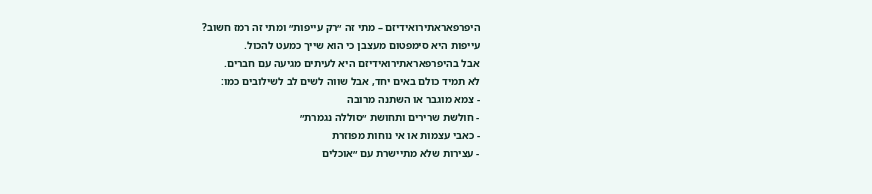היפרפאראתירואידיזם – מתי זה ״רק עייפות״ ומתי זה רמז חשוב?
עייפות היא סימפטום מעצבן כי הוא שייך כמעט להכול.
אבל בהיפרפאראתירואידיזם היא לעיתים מגיעה עם חברים.
לא תמיד כולם באים יחד, אבל שווה לשים לב לשילובים כמו:
- צמא מוגבר או השתנה מרובה
- חולשת שרירים ותחושת ״סוללה נגמרת״
- כאבי עצמות או אי נוחות מפוזרת
- עצירות שלא מתיישרת עם ״אוכלים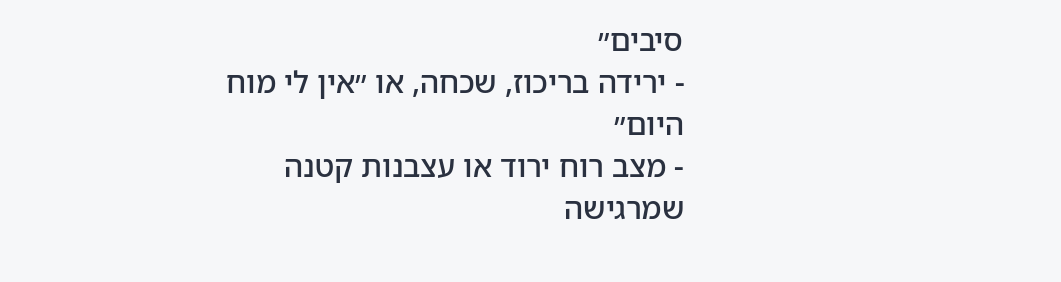סיבים״
- ירידה בריכוז, שכחה, או ״אין לי מוח היום״
- מצב רוח ירוד או עצבנות קטנה שמרגישה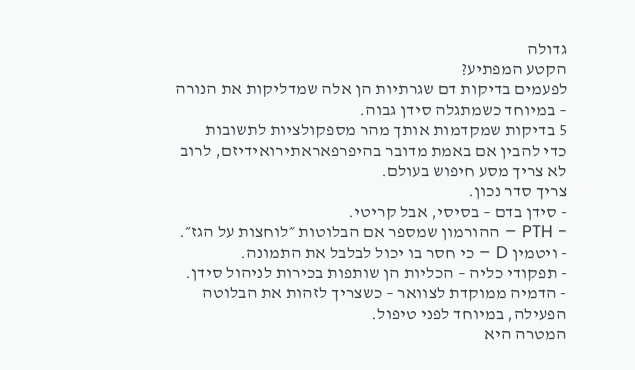גדולה
הקטע המפתיע?
לפעמים בדיקות דם שגרתיות הן אלה שמדליקות את הנורה – במיוחד כשמתגלה סידן גבוה.
5 בדיקות שמקדמות אותך מהר מספקולציות לתשובות
כדי להבין אם באמת מדובר בהיפרפאראתירואידיזם, לרוב לא צריך מסע חיפוש בעולם.
צריך סדר נכון.
- סידן בדם – בסיסי, אבל קריטי.
- PTH – ההורמון שמספר אם הבלוטות ״לוחצות על הגז״.
- ויטמין D – כי חסר בו יכול לבלבל את התמונה.
- תפקודי כליה – הכליות הן שותפות בכירות לניהול סידן.
- הדמיה ממוקדת לצוואר – כשצריך לזהות את הבלוטה הפעילה, במיוחד לפני טיפול.
המטרה היא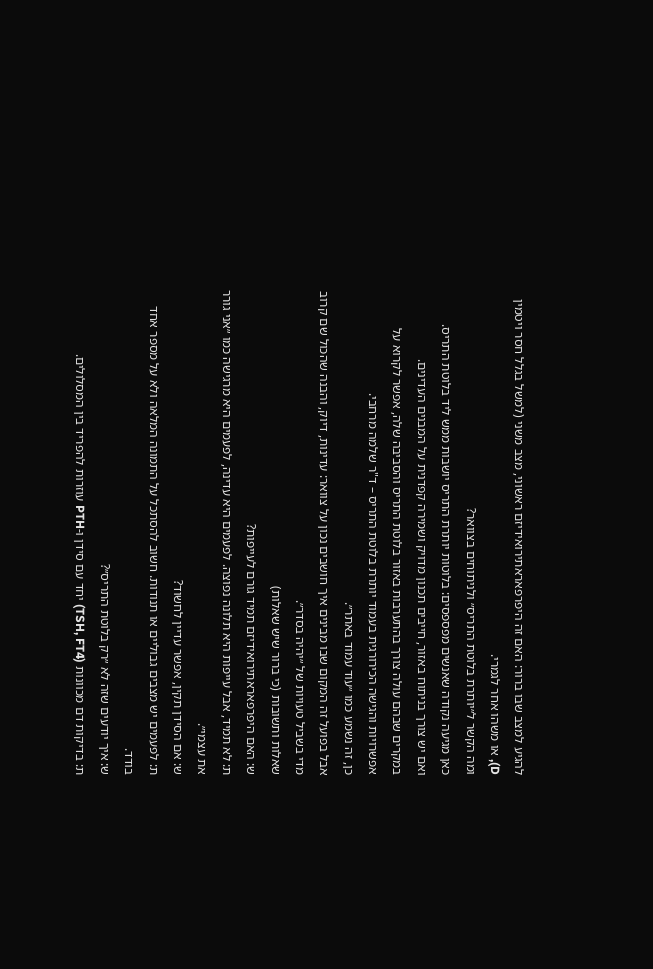להגיע למצב שבו ברור: האם זה היפרפאראתירואידיזם ראשוני, מצב משני (למשל בגלל חסר ויטמין D), או משהו אחר לגמרי.
ומה הקשר ל״יותרת בלוטת התריס״ ולניתוחים בצוואר?
כאן מגיעה נקודה שאנשים מפספסים: בלוטות יותרת התריס יושבות ממש ליד בלוטת התריס.
ואם יש צורך בניתוח באזור, חייבים תכנון מדויק ושמירה קפדנית על המבנים העדינים.
במקרים שבהם עולה צורך בהתערבות באזור בלוטת התריס והסביבה שלה, אפשר לקרוא על אפשרויות והגישה הכירורגית בעמוד יותרת בלוטת התריס – ד"ר שלמה מרחבי.
כן, זה נשמע כמו ״עוד עמוד באתר״.
אבל בפועל זה המקום שבו מבינים איך חושבים נכון על צוואר: עדינות, דיוק, והבנה שהכול שם קרוב מדי בשביל טעויות של ״יהיה בסדר״.
שאלות ותשובות (כי ברור שיש שאלות)
ש: האם היפרפאראתירואידיזם תמיד גורם לעייפות?
ת: לא תמיד, אבל עייפות היא תלונה נפוצה. לפעמים היא עדינה, לפעמים היא מרגישה כמו ״אני גורר את עצמי״.
ש: אם הסידן תקין, אפשר עדיין לחשוד?
ת: לפעמים יש מצבים גבוליים או תנודות. חשוב להסתכל על התמונה המלאה ולא על מספר אחד בודד.
ש: איך יודעים שזה לא ״רק בלוטת התריס״?
ת: בדיקות דם מכוונות (TSH, FT4) יחד עם סידן ו-PTH עוזרות להפריד בין המסלולים.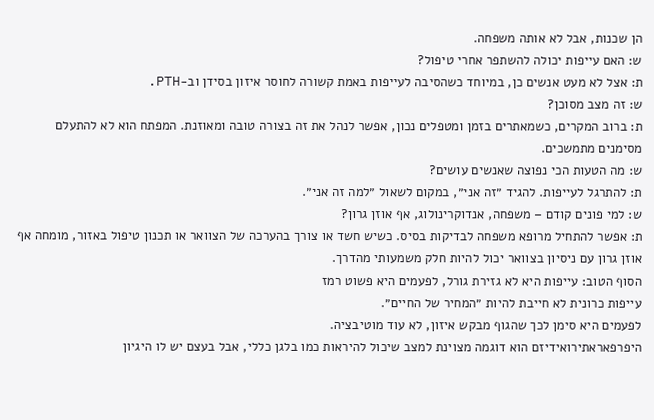הן שכנות, אבל לא אותה משפחה.
ש: האם עייפות יכולה להשתפר אחרי טיפול?
ת: אצל לא מעט אנשים כן, במיוחד כשהסיבה לעייפות באמת קשורה לחוסר איזון בסידן וב-PTH.
ש: זה מצב מסוכן?
ת: ברוב המקרים, כשמאתרים בזמן ומטפלים נכון, אפשר לנהל את זה בצורה טובה ומאוזנת. המפתח הוא לא להתעלם מסימנים מתמשכים.
ש: מה הטעות הכי נפוצה שאנשים עושים?
ת: להתרגל לעייפות. להגיד ״זה אני״, במקום לשאול ״למה זה אני״.
ש: למי פונים קודם – משפחה, אנדוקרינולוג, אף אוזן גרון?
ת: אפשר להתחיל מרופא משפחה לבדיקות בסיס. כשיש חשד או צורך בהערכה של הצוואר או תכנון טיפול באזור, מומחה אף אוזן גרון עם ניסיון בצוואר יכול להיות חלק משמעותי מהדרך.
הסוף הטוב: עייפות היא לא גזירת גורל, לפעמים היא פשוט רמז
עייפות כרונית לא חייבת להיות ״המחיר של החיים״.
לפעמים היא סימן לכך שהגוף מבקש איזון, לא עוד מוטיבציה.
היפרפאראתירואידיזם הוא דוגמה מצוינת למצב שיכול להיראות כמו בלגן כללי, אבל בעצם יש לו היגיון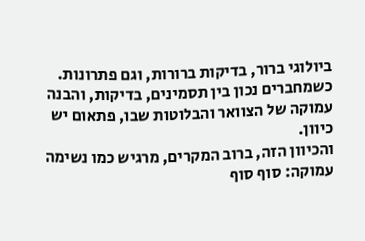ביולוגי ברור, בדיקות ברורות, וגם פתרונות.
כשמחברים נכון בין תסמינים, בדיקות, והבנה עמוקה של הצוואר והבלוטות שבו, פתאום יש כיוון.
והכיוון הזה, ברוב המקרים, מרגיש כמו נשימה עמוקה: סוף סוף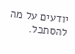יודעים על מה להסתכל.